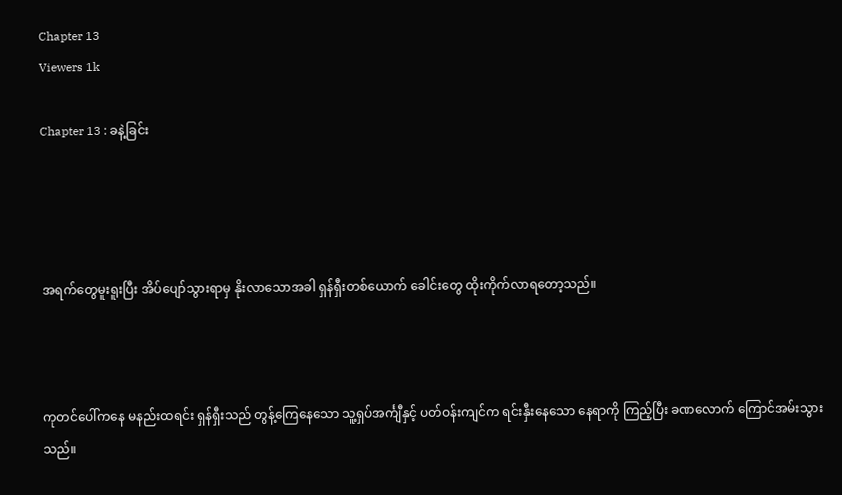Chapter 13
Viewers 1k

Chapter 13 : ခနဲ့ခြင်း




အရက်တွေမူးရူးပြီး အိပ်ပျော်သွားရာမှ နိုးလာသောအခါ ရှန်ရှီးတစ်ယောက် ခေါင်းတွေ ထိုးကိုက်လာရတော့သည်။



ကုတင်ပေါ်ကနေ မနည်းထရင်း ရှန်ရှီးသည် တွန့်ကြေနေသော သူ့ရှပ်အင်္ကျီနှင့် ပတ်ဝန်းကျင်က ရင်းနှီးနေသော နေရာကို ကြည့်ပြီး ခဏလောက် ကြောင်အမ်းသွားသည်။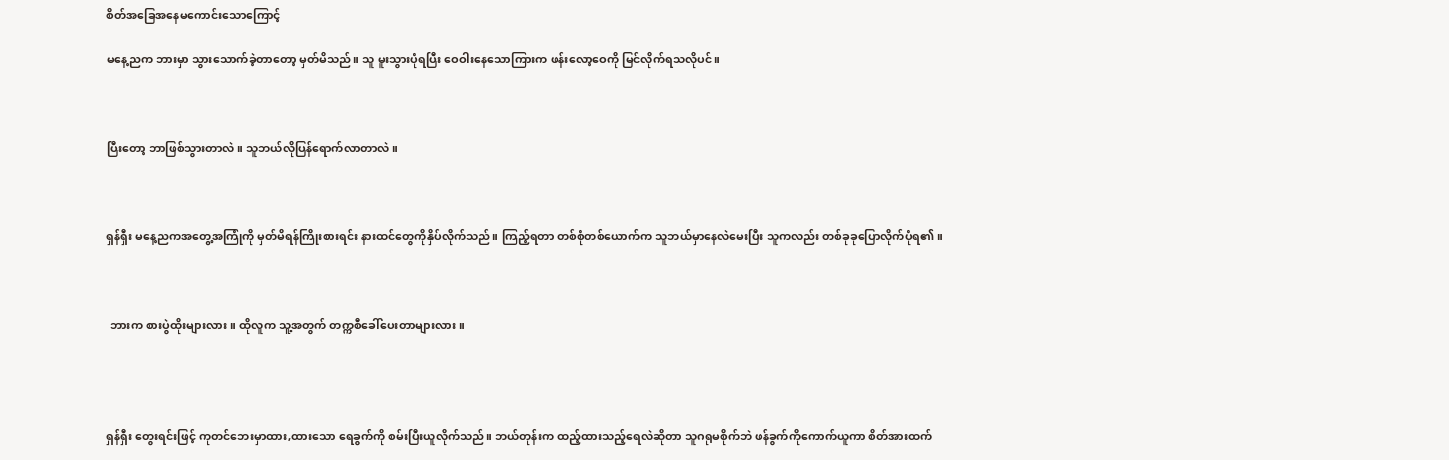စိတ်အခြေအနေမကောင်းသောကြောင့်

မနေ့ညက ဘားမှာ သွားသောက်ခဲ့တာတော့ မှတ်မိသည်။ သူ မူးသွားပုံရပြီး ဝေဝါးနေသောကြားက ဖန်းလော့ဝေကို မြင်လိုက်ရသလိုပင်။



ပြီးတော့ ဘာဖြစ်သွားတာလဲ။ သူဘယ်လိုပြန်ရောက်လာတာလဲ။



ရှန်ရှီး မနေ့ညကအတွေ့အကြုံကို မှတ်မိရန်ကြိုးစားရင်း နားထင်တွေကိုနှိပ်လိုက်သည်။ ကြည့်ရတာ တစ်စုံတစ်ယောက်က သူဘယ်မှာနေလဲမေးပြီး သူကလည်း တစ်ခုခုပြောလိုက်ပုံရ၏။



 ဘားက စားပွဲထိုးများလား။ ထိုလူက သူ့အတွက် တက္ကစီခေါ်ပေးတာများလား။




ရှန်ရှီး တွေးရင်းဖြင့် ကုတင်ဘေးမှာထား,ထားသော ရေခွက်ကို စမ်းပြီးယူလိုက်သည်။ ဘယ်တုန်းက ထည့်ထားသည့်ရေလဲဆိုတာ သူဂရုမစိုက်ဘဲ ဖန်ခွက်ကိုကောက်ယူကာ စိတ်အားထက်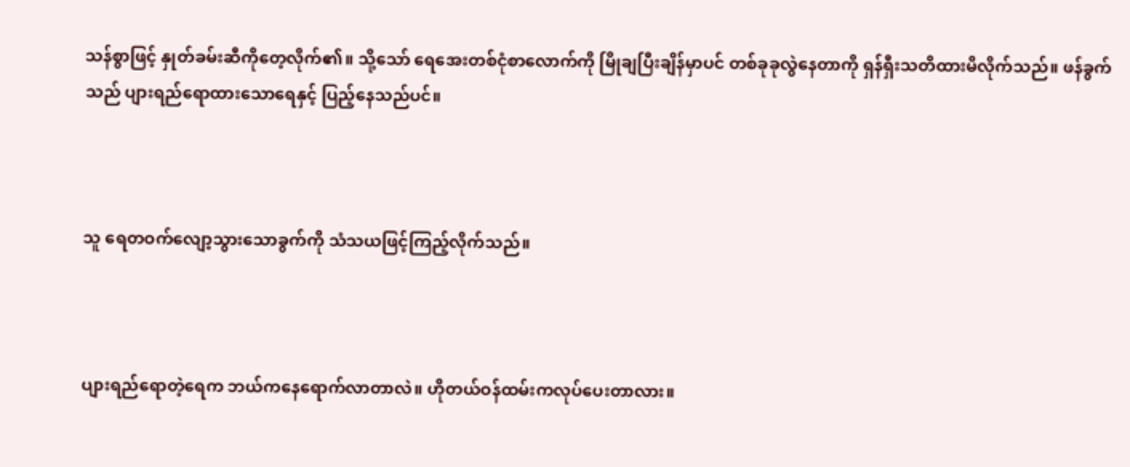သန်စွာဖြင့် နှုတ်ခမ်းဆီကိုတေ့လိုက်၏။ သို့သော် ရေအေးတစ်ငုံစာလောက်ကို မြိုချပြီးချိန်မှာပင် တစ်ခုခုလွဲနေတာကို ရှန်ရှီးသတိထားမိလိုက်သည်။ ဖန်ခွက်သည် ပျားရည်ရောထားသောရေနှင့် ပြည့်နေသည်ပင်။



သူ ရေတဝက်လျော့သွားသောခွက်ကို သံသယဖြင့်ကြည့်လိုက်သည်။



ပျားရည်ရောတဲ့ရေက ဘယ်ကနေရောက်လာတာလဲ။ ဟိုတယ်ဝန်ထမ်းကလုပ်ပေးတာလား။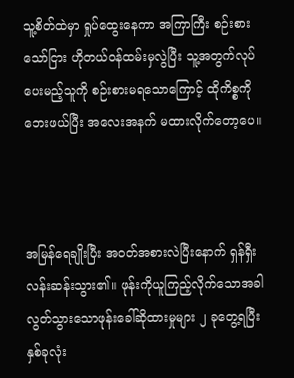သူ့စိတ်ထဲမှာ ရှုပ်ထွေးနေကာ အကြာကြီး စဉ်းစားသော်ငြား ဟိုတယ်ဝန်ထမ်းမှလွဲပြီး သူ့အတွက်လုပ်ပေးမည့်သူကို စဉ်းစားမရသောကြောင့် ထိုကိစ္စကိုဘေးဖယ်ပြီး အလေးအနက် မထားလိုက်တော့ပေ။



အမြန်ရေချိုးပြီး အဝတ်အစားလဲပြီးနောက် ရှန်ရှီးလန်းဆန်းသွား၏။ ဖုန်းကိုယူကြည့်လိုက်သောအခါ လွတ်သွားသောဖုန်းခေါ်ဆိုထားမှုများ ၂ ခုတွေ့ရပြီး နှစ်ခုလုံး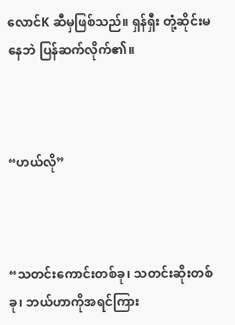လောင်K ဆီမှဖြစ်သည်။ ရှန်ရှီး တုံ့ဆိုင်း‌မနေဘဲ ပြန်ဆက်လိုက်၏။



“ဟယ်လို”



“သတင်းကောင်းတစ်ခု၊ သတင်းဆိုးတစ်ခု၊ ဘယ်ဟာကိုအရင်ကြား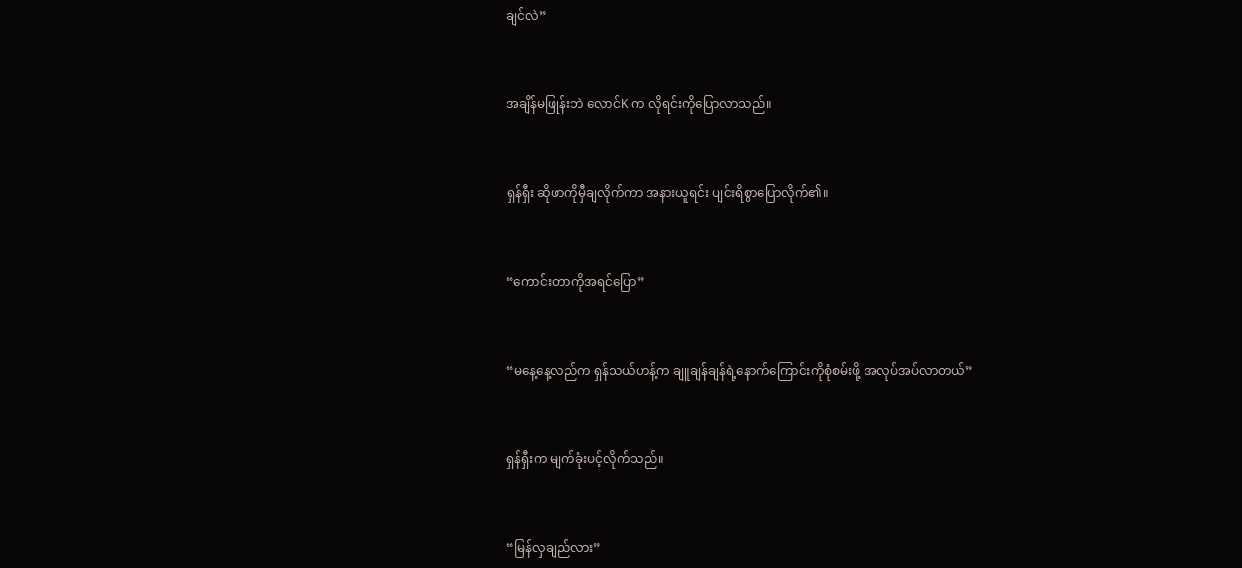ချင်လဲ”



အချိန်မဖြုန်းဘဲ လောင်K က လိုရင်းကိုပြောလာသည်။



ရှန်ရှီး ဆိုဖာကိုမှီချလိုက်ကာ အနားယူရင်း ပျင်းရိစွာပြောလိုက်၏။



“ကောင်းတာကိုအရင်ပြော”



“မနေ့နေ့လည်က ရှန်သယ်ဟန့်က ချူချန်ချန်ရဲ့နောက်ကြောင်းကိုစုံစမ်းဖို့ အလုပ်အပ်လာတယ်”



ရှန်ရှီးက မျက်ခုံးပင့်လိုက်သည်။



“မြန်လှချည်လား”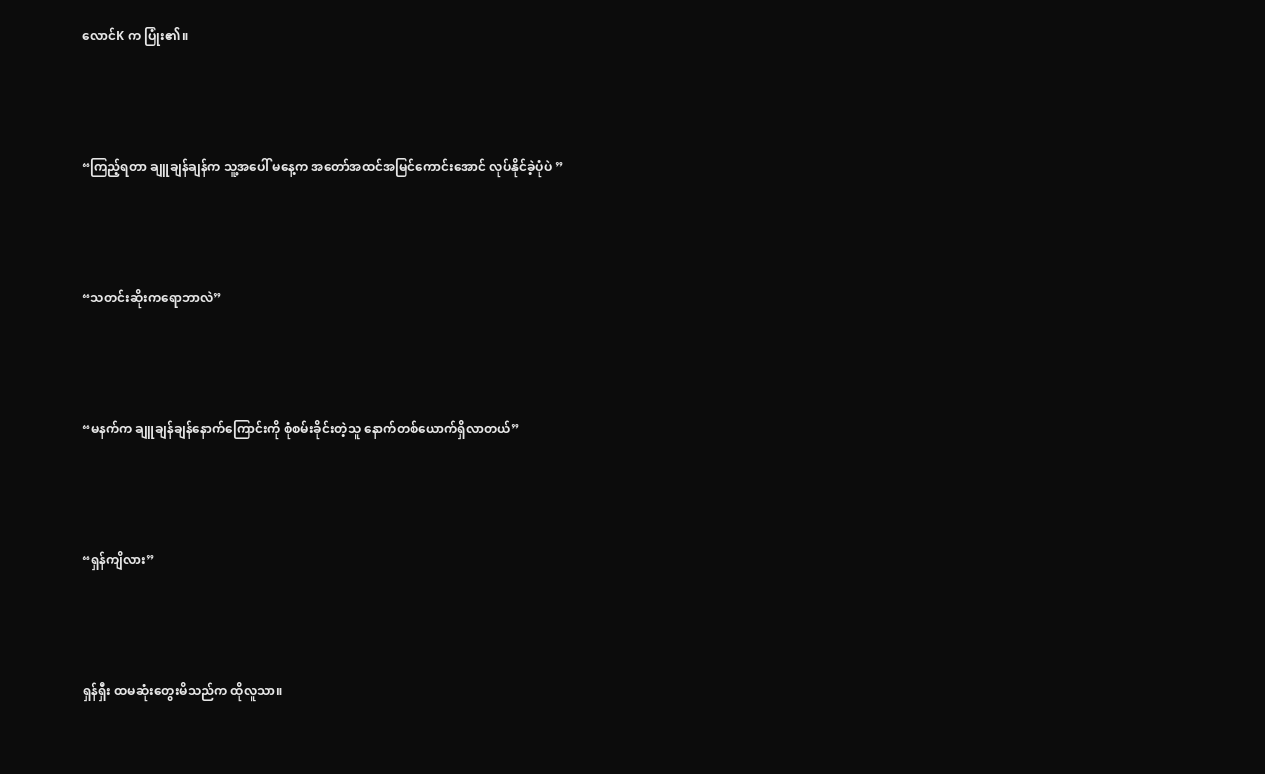လောင်K က ပြုံး၏။



“ကြည့်‌ရတာ ချူချန်ချန်က သူ့အပေါ် မနေ့က အတော်အထင်အမြင်ကောင်းအောင် လုပ်နိုင်ခဲ့ပုံပဲ ”



“သတင်းဆိုးကရောဘာလဲ”



“မနက်က ချူချန်ချန်နောက်ကြောင်းကို စုံစမ်းခိုင်းတဲ့သူ နောက်တစ်ယောက်ရှိလာတယ်”



“ရှန်ကျိလား”



ရှန်ရှီး ထမဆုံးတွေးမိသည်က ထိုလူသာ။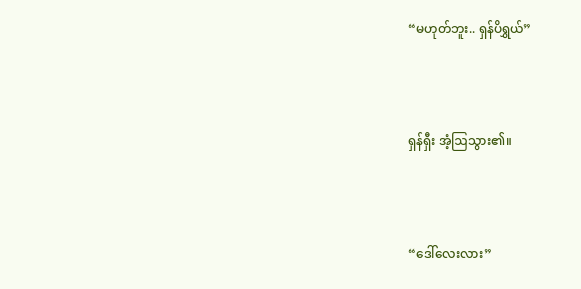“မဟုတ်ဘူး.. ရှန်ပိရွှယ်”



ရှန်ရှီး အံ့ဩသွား၏။



“ဒေါ်လေးလား”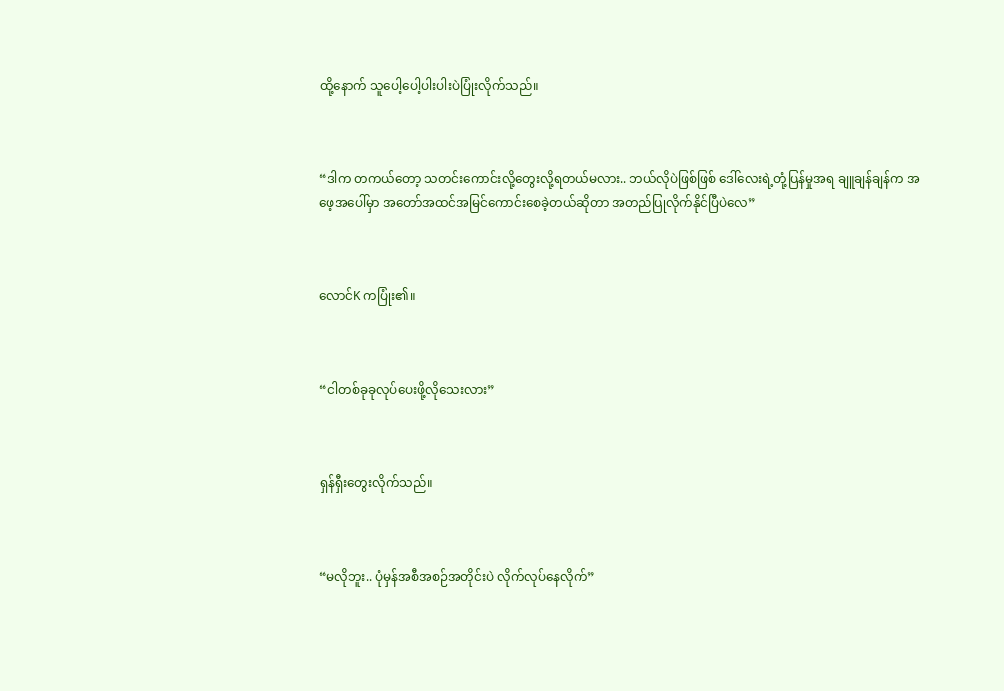ထို့နောက် သူပေါ့ပေါ့ပါးပါးပဲပြုံးလိုက်သည်။



“ဒါက တကယ်တော့ သတင်းကောင်းလို့တွေးလို့ရတယ်မလား.. ဘယ်လိုပဲဖြစ်ဖြစ် ဒေါ်လေးရဲ့တုံ့ပြန်မှုအရ ချူချန်ချန်က အဖေ့အပေါ်မှာ အတော်အထင်အမြင်ကောင်းစေခဲ့တယ်ဆိုတာ အတည်ပြုလိုက်နိုင်ပြီပဲလေ”



လောင်K ကပြုံး၏။



“ငါတစ်ခုခုလုပ်ပေးဖို့လိုသေးလား”



ရှန်ရှီးတွေးလိုက်သည်။



“မလိုဘူး.. ပုံမှန်အစီအစဉ်အတိုင်းပဲ လိုက်လုပ်နေလိုက်”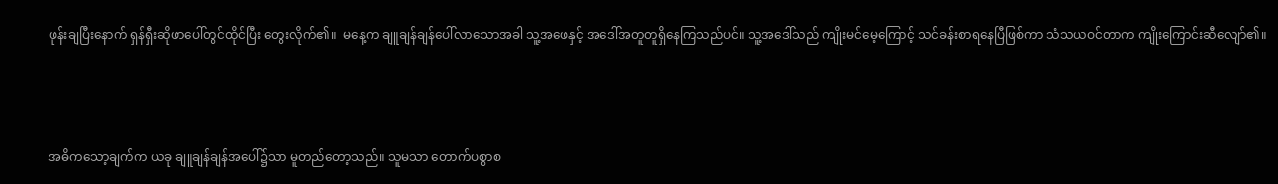ဖုန်းချပြီးနောက် ရှန်ရှီးဆိုဖာပေါ်တွင်ထိုင်ပြီး တွေးလိုက်၏။  မနေ့က ချူချန်ချန်ပေါ်လာသောအခါ သူ့အဖေနှင့် အဒေါ်အတူတူရှိနေကြသည်ပင်။ သူ့‌အဒေါ်သည် ‌ကျိုးမင်မေ့ကြောင့် သင်ခန်းစာရနေပြီဖြစ်ကာ သံသယဝင်တာက ကျိုးကြောင်းဆီလျော်၏။



အဓိကသော့ချက်က ယခု ချူချန်ချန်အပေါ်၌သာ မူတည်တော့သည်။ သူမသာ တောက်ပစွာစ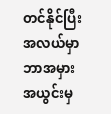တင်နိုင်ပြီး အလယ်မှာ ဘာအမှားအယွင်းမှ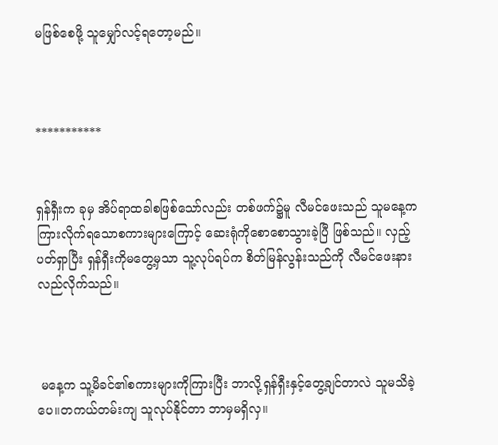မဖြစ်စေဖို့ သူမျှော်လင့်ရတော့မည်။



***********


ရှန်ရှီးက ခုမှ အိပ်ရာထခါစဖြစ်သော်လည်း တစ်ဖက်၌မူ လီမင်ဖေးသည် သူမနေ့ကကြားလိုက်ရသောစကားများကြောင့် ဆေးရုံကိုစောစောသွားခဲ့ပြီ ဖြစ်သည်။ လှည့်ပတ်ရှာပြီး ရှန်ရှီးကိုမတွေ့မှသာ သူ့လုပ်ရပ်က စိတ်မြန်လွန်းသည်ကို လီမင်ဖေးနားလည်လိုက်သည်။



 မနေ့က သူ့မိခင်၏စကားများကိုကြားပြီး ဘာလို့ရှန်ရှီးနှင့်တွေ့ချင်တာလဲ သူမသိခဲ့ပေ။တကယ်တမ်းကျ သူလုပ်နိုင်တာ ဘာမှမရှိလှ။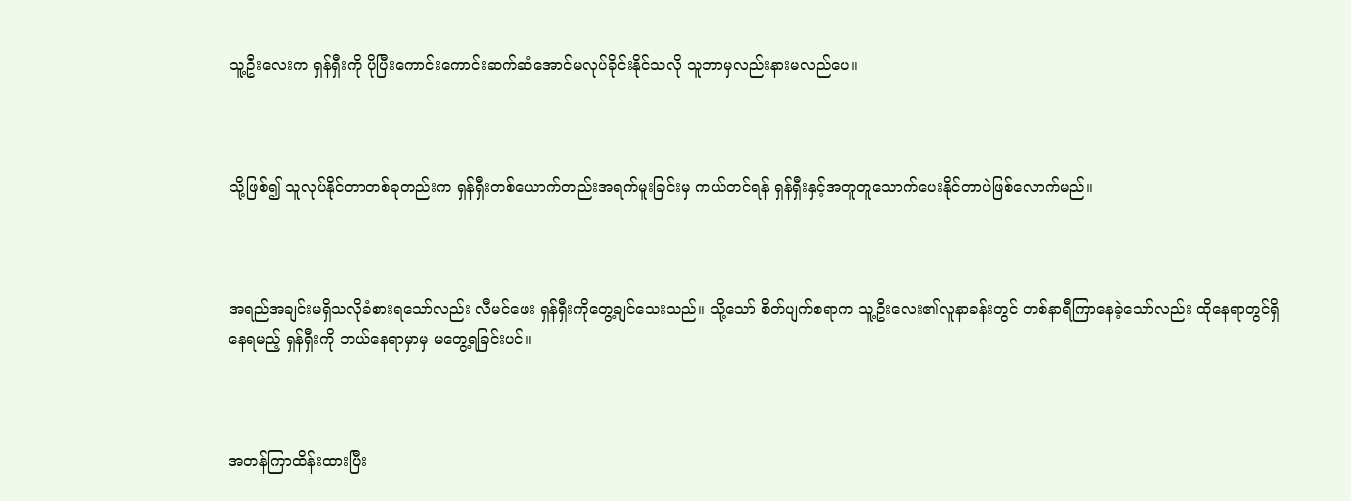သူ့ဦးလေးက ရှန်ရှီးကို ပိုပြီးကောင်းကောင်းဆက်ဆံအောင်မလုပ်ခိုင်းနိုင်သလို သူဘာမှလည်းနားမလည်ပေ။



သို့ဖြစ်၍ သူလုပ်နိုင်တာတစ်ခုတည်းက ရှန်ရှီးတစ်ယောက်တည်းအရက်မူးခြင်းမှ ကယ်တင်ရန် ရှန်ရှီးနှင့်အတူတူသောက်ပေးနိုင်တာပဲဖြစ်လောက်မည်။



အရည်အချင်းမရှိသလိုခံစားရသော်လည်း လီမင်ဖေး ရှန်ရှီးကိုတွေ့ချင်သေးသည်။ သို့သော် စိတ်ပျက်စရာက သူ့ဦးလေး၏လူနာခန်းတွင် တစ်နာရီကြာနေခဲ့သော်လည်း ထိုနေရာတွင်ရှိနေရမည့် ရှန်ရှီးကို ဘယ်နေရာမှာမှ မတွေ့ရခြင်းပင်။



အတန်ကြာထိန်းထားပြီး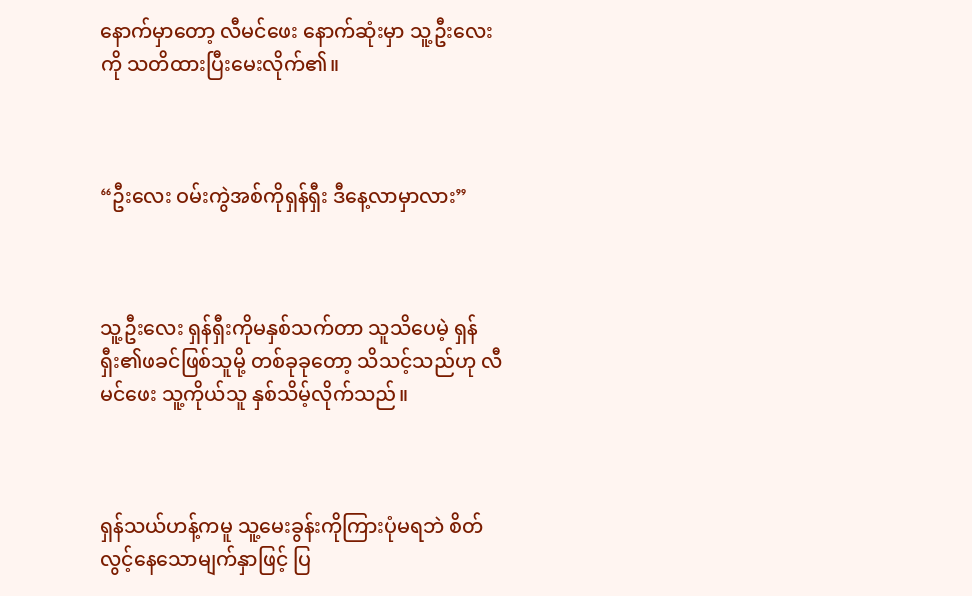နောက်မှာတော့ လီမင်ဖေး နောက်ဆုံးမှာ သူ့ဦးလေးကို သတိထားပြီးမေးလိုက်၏။



“ဦးလေး ဝမ်းကွဲအစ်ကိုရှန်ရှီး ဒီနေ့လာမှာလား”



သူ့ဦးလေး ရှန်ရှီးကိုမနှစ်သက်တာ သူသိပေမဲ့ ရှန်ရှီး၏ဖခင်ဖြစ်သူမို့ တစ်ခုခုတော့ သိသင့်သည်ဟု လီမင်ဖေး သူ့ကိုယ်သူ နှစ်သိမ့်လိုက်သည်။



ရှန်သယ်ဟန့်ကမူ သူ့မေးခွန်းကိုကြားပုံမရဘဲ စိတ်လွင့်နေသောမျက်နှာဖြင့် ပြ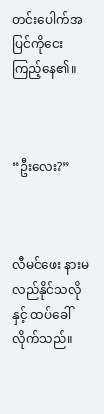တင်းပေါက်အပြင်ကိုငေးကြည့်နေ၏။



“ဦးလေး?”



လီမင်ဖေး နားမလည်နိုင်သလိုနှင့် ထပ်ခေါ်လိုက်သည်။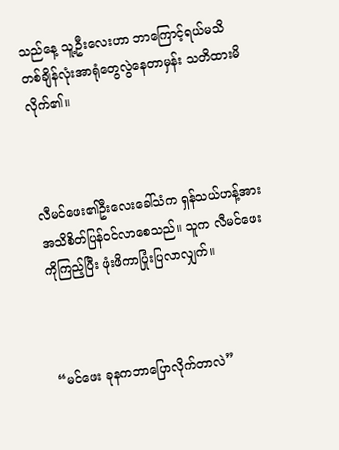သည်နေ့ သူ့ဦးလေးဟာ ဘာကြောင့်ရယ်မသိ တစ်ချိန်လုံးအာရုံတွေလွဲနေတာမှန်း သတိထားမိလိုက်၏။



လီမင်ဖေး၏ဦးလေးခေါ်သံက ရှန်သယ်ဟန့်အား အသိစိတ်ပြန်ဝင်လာစေသည်။ သူက လီမင်ဖေးကိုကြည့်ပြီး ဖုံးဖိကာပြုံးပြလာလျှက်။



“မင်ဖေး ခုနကဘာပြောလိုက်တာလဲ”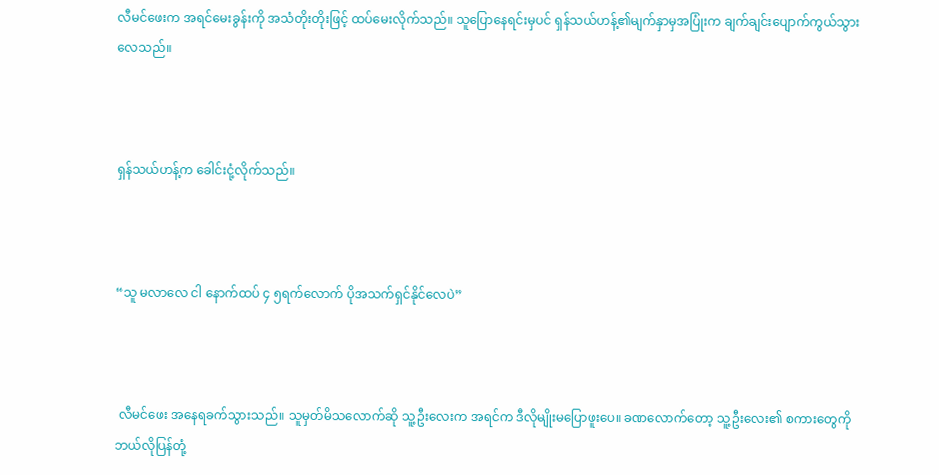လီမင်ဖေးက အရင်မေးခွန်းကို အသံတိုးတိုးဖြင့် ထပ်မေးလိုက်သည်။ သူပြောနေရင်းမှပင် ရှန်သယ်ဟန့်၏မျက်နှာမှအပြုံးက ချက်ချင်းပျောက်ကွယ်သွားလေသည်။



ရှန်သယ်ဟန့်က ခေါင်းငုံ့လိုက်သည်။



“သူ မလာလေ ငါ နောက်ထပ် ၄ ၅ရက်လောက် ပိုအသက်ရှင်နိုင်လေပဲ”



 လီမင်ဖေး အနေရခက်သွားသည်။ သူမှတ်မိသလောက်ဆို သူ့ဦးလေးက အရင်က ဒီလိုမျိုးမပြောဖူးပေ။ ခဏလောက်တော့ သူ့ဦးလေး၏ စကားတွေကို ဘယ်လိုပြန်တုံ့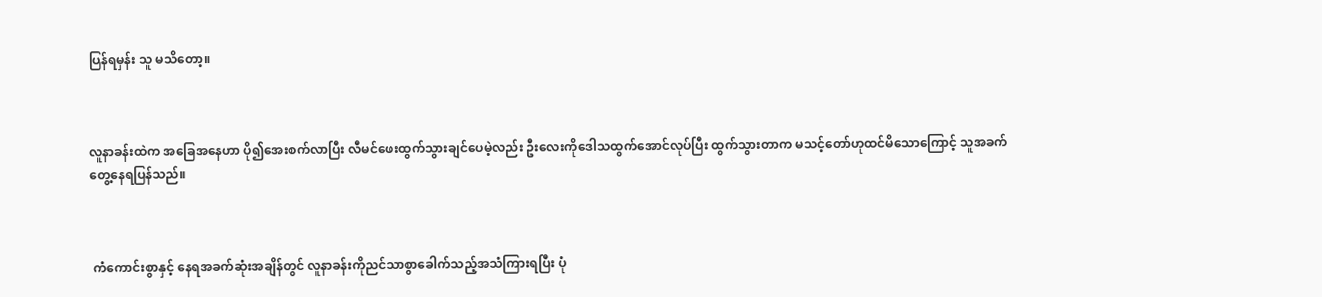ပြန်ရမှန်း သူ မသိတော့။



လူနာခန်းထဲက အခြေအနေဟာ ပို၍အေးစက်လာပြီး လီမင်ဖေးထွက်သွားချင်ပေမဲ့လည်း ဦးလေးကိုဒေါသထွက်အောင်လုပ်ပြီး ထွက်သွားတာက မသင့်တော်ဟုထင်မိသောကြောင့် သူအခက်တွေ့နေရပြန်သည်။



 ကံကောင်းစွာနှင့် နေရအခက်ဆုံးအချိန်တွင် လူနာခန်းကိုညင်သာစွာခေါက်သည့်အသံကြားရပြီး ပုံ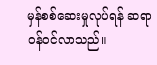မှန်စစ်ဆေးမှုလုပ်ရန် ဆရာဝန်ဝင်လာသည်။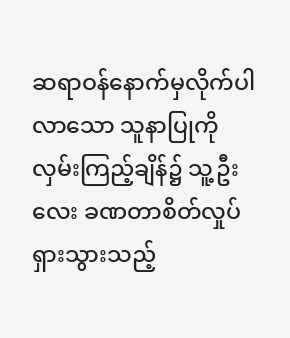ဆရာဝန်နောက်မှလိုက်ပါလာသော သူနာပြုကို လှမ်းကြည့်ချိန်၌ သူ့ဦးလေး ခဏတာစိတ်လှုပ်ရှားသွားသည့်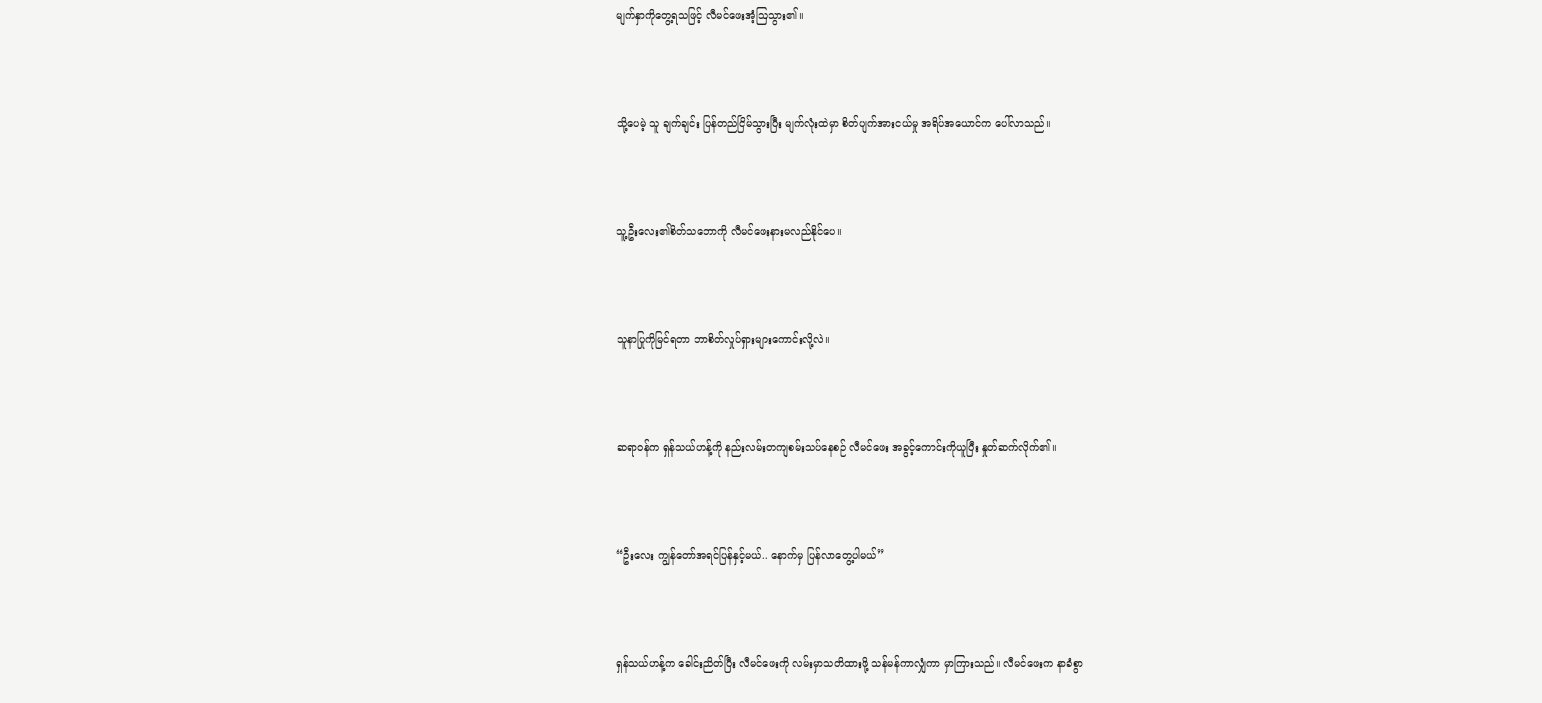မျက်နှာကိုတွေ့ရသဖြင့် လီမင်ဖေးအံ့ဩသွား၏။



သို့ပေမဲ့ သူ ချက်ချင်း ပြန်တည်ငြိမ်သွားပြီး မျက်လုံးထဲမှာ စိတ်ပျက်အားငယ်မှု အရိပ်အယောင်က ပေါ်လာသည်။



သူ့ဦးလေး၏စိတ်သဘောကို လီမင်ဖေးနားမလည်နိုင်ပေ။



သူနာပြုကိုမြင်ရတာ ဘာစိတ်လှုပ်ရှားများကောင်းလို့လဲ။



ဆရာဝန်က ရှန်သယ်ဟန့်ကို နည်းလမ်းတကျစမ်းသပ်နေစဉ် လီမင်ဖေး အခွင့်ကောင်းကိုယူပြီး နှုတ်ဆက်လိုက်၏။



“ဦးလေး ကျွန်တော်အရင်ပြန်နှင့်မယ်.. နောက်မှ ပြန်လာတွေ့ပါမယ်”



ရှန်သယ်ဟန့်က ခေါင်းညိတ်ပြီး လီမင်ဖေးကို လမ်းမှာသတိထားဖို့ သန်မန်ကာလျှံကာ မှာကြားသည်။ လီမင်ဖေးက နာခံစွာ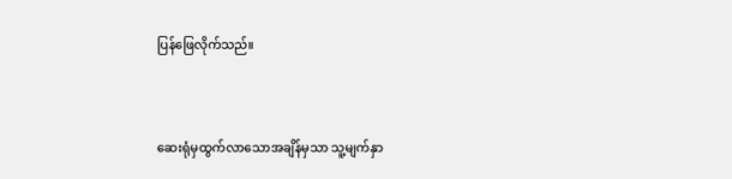ပြန်ဖြေလိုက်သည်။



ဆေးရုံမှထွက်လာသောအချိန်မှသာ သူ့မျက်နှာ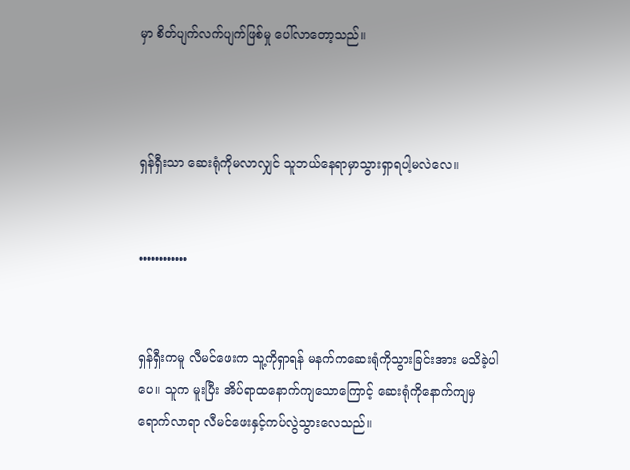မှာ စိတ်ပျက်လက်ပျက်ဖြစ်မှု ပေါ်လာတော့သည်။



ရှန်ရှီးသာ ဆေးရုံကိုမလာလျှင် သူဘယ်နေရာမှာသွားရှာရပါ့မလဲလေ။


••••••••••••


ရှန်ရှီးကမူ လီမင်ဖေးက သူ့ကိုရှာရန် မနက်ကဆေးရုံကိုသွားခြင်းအား မသိခဲ့ပါပေ။ သူက မူးပြီး အိပ်ရာထနောက်ကျသောကြောင့် ဆေးရုံကိုနောက်ကျမှရောက်လာရာ လီမင်ဖေးနှင့်ကပ်လွဲသွားလေသည်။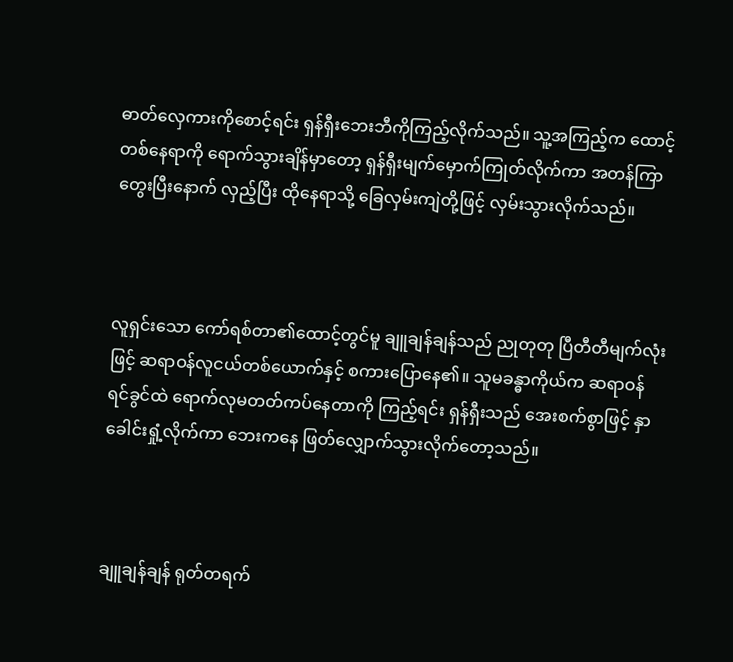ဓာတ်လှေကားကိုစောင့်ရင်း ရှန်ရှီးဘေးဘီကိုကြည့်လိုက်သည်။ သူ့အကြည့်က ထောင့်တစ်နေရာကို ရောက်သွားချိန်မှာတော့ ရှန်ရှီးမျက်မှောက်ကြုတ်လိုက်ကာ အတန်ကြာတွေးပြီးနောက် လှည့်ပြီး ထိုနေရာသို့ ခြေလှမ်းကျဲတို့ဖြင့် လှမ်းသွားလိုက်သည်။



လူရှင်းသော ကော်ရစ်တာ၏ထောင့်တွင်မူ ချူချန်ချန်သည် ညုတုတု ပြီတီတီမျက်လုံးဖြင့် ဆရာဝန်လူငယ်တစ်ယောက်နှင့် စကားပြောနေ၏။ သူမခန္ဓာကိုယ်က ဆရာဝန်ရင်ခွင်ထဲ ရောက်လုမတတ်ကပ်နေတာကို ကြည့်ရင်း ရှန်ရှီးသည် အေးစက်စွာဖြင့် နှာခေါင်းရှုံ့လိုက်ကာ ဘေးကနေ ဖြတ်လျှောက်သွားလိုက်တော့သည်။



ချူချန်ချန် ရုတ်တရက်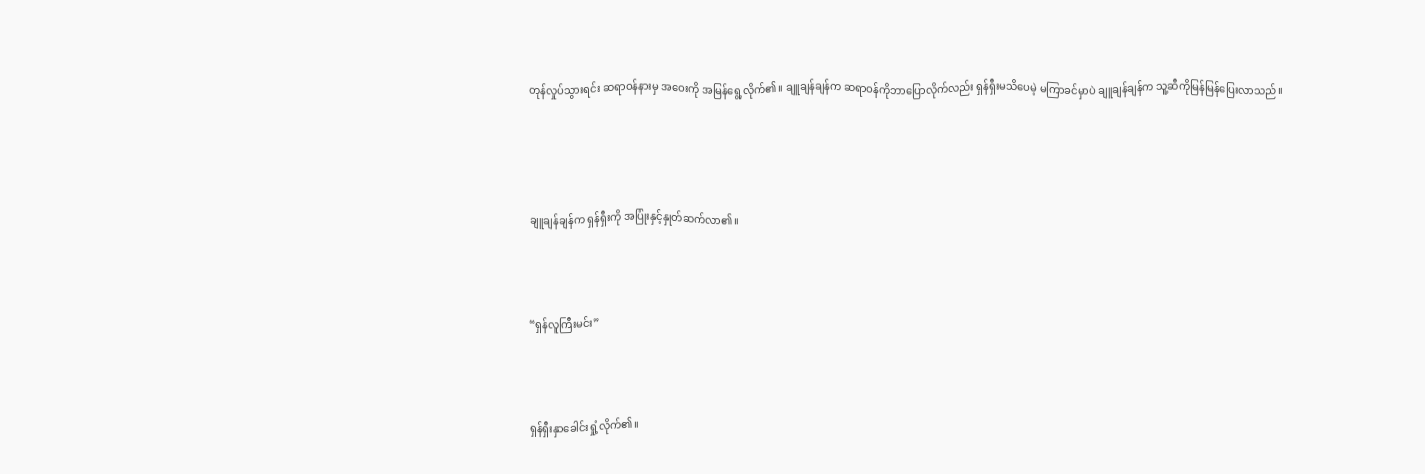တုန်လှုပ်သွားရင်း ဆရာဝန်နားမှ အဝေးကို အမြန်ရွေ့လိုက်၏။ ချူချန်ချန်က ဆရာဝန်ကိုဘာပြောလိုက်လည်း ရှန်ရှီးမသိပေမဲ့ မကြာခင်မှာပဲ ချူချန်ချန်က သူ့ဆီကိုမြန်မြန်ပြေးလာသည်။




ချူချန်ချန်က ရှန်ရှီးကို အပြုံးနှင့်နှုတ်ဆက်လာ၏။



“ရှန်လူကြီးမင်း”



ရှန်ရှီးနှာခေါင်းရှုံ့လိုက်၏။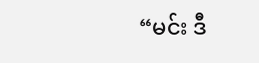“မင်း ဒီ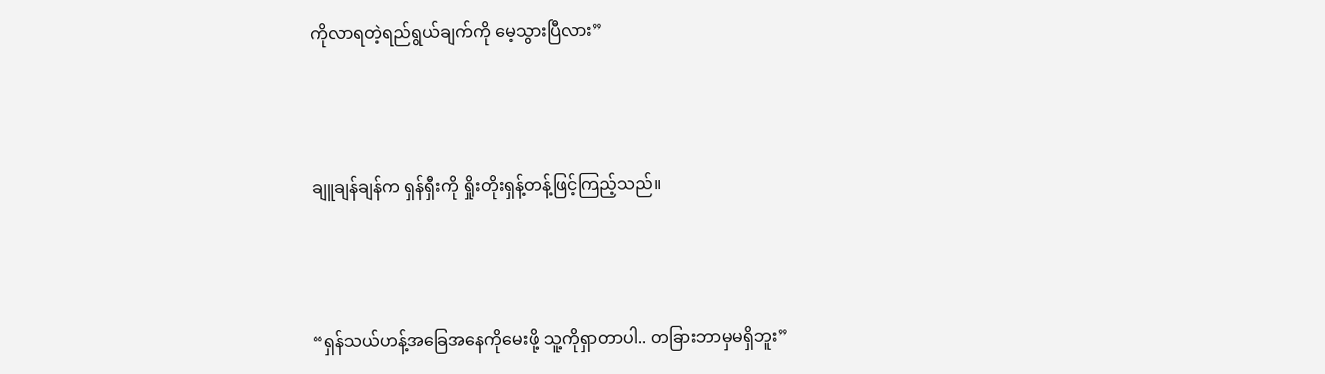ကိုလာရတဲ့ရည်ရွယ်ချက်ကို မေ့သွားပြီလား”



ချူချန်ချန်က ရှန်ရှီးကို ရှိုးတိုးရှန့်တန့်ဖြင့်ကြည့်သည်။



“ရှန်သယ်ဟန့်အခြေအနေကိုမေးဖို့ သူ့ကိုရှာတာပါ.. တခြားဘာမှမရှိဘူး”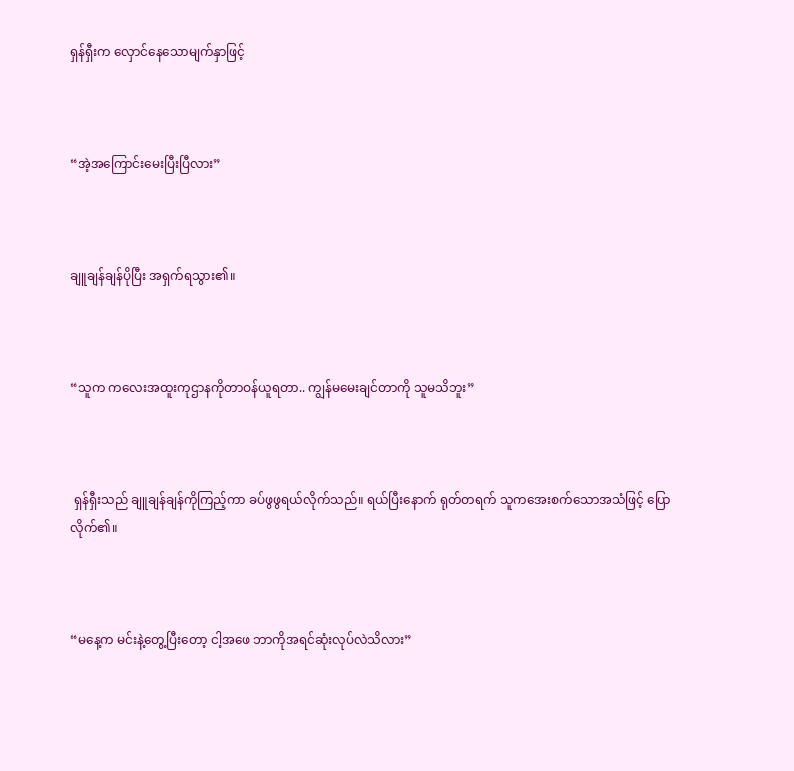ရှန်ရှီးက လှောင်နေသောမျက်နှာဖြင့်



“အဲ့အကြောင်းမေးပြီးပြီလား”



ချူချန်ချန်ပိုပြီး အရှက်ရသွား၏။



“သူက ကလေးအထူးကုဌာနကိုတာဝန်ယူရတာ.. ကျွန်မမေးချင်တာကို သူမသိဘူး”



 ရှန်ရှီးသည် ချူချန်ချန်ကိုကြည့်ကာ ခပ်ဖွဖွရယ်လိုက်သည်။ ရယ်ပြီးနောက် ရုတ်တရက် သူကအေးစက်သောအသံဖြင့် ပြောလိုက်၏။



“မနေ့က မင်းနဲ့တွေ့ပြီးတော့ ငါ့အဖေ ဘာကိုအရင်ဆုံးလုပ်လဲသိလား”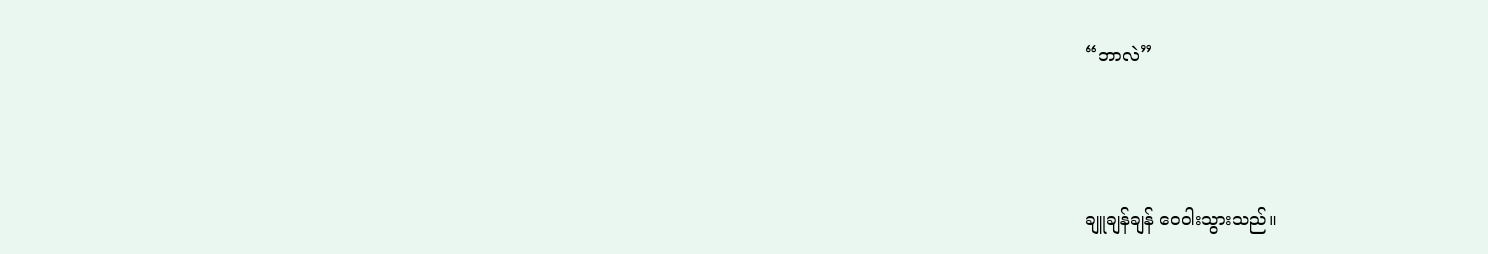“ဘာလဲ”



ချူချန်ချန် ဝေဝါးသွားသည်။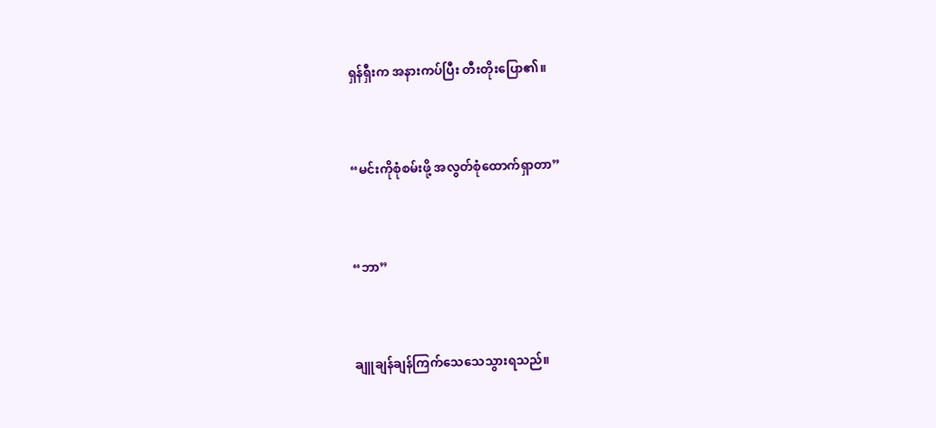ရှန်ရှီးက အနားကပ်ပြီး တီးတိုးပြော၏။



“မင်းကိုစုံစမ်းဖို့ အလွတ်စုံထောက်ရှာတာ”



“ဘာ”



ချူချန်ချန်ကြက်သေသေသွားရသည်။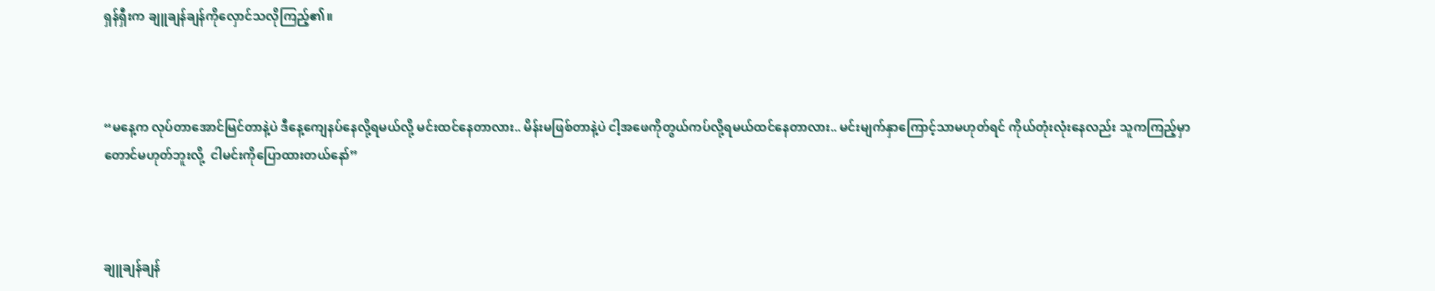ရှန်ရှီးက ချူချန်ချန်ကိုလှောင်သလိုကြည့်၏။



“မနေ့က လုပ်တာအောင်မြင်တာနဲ့ပဲ ဒီနေ့ကျေနပ်နေလို့ရမယ်လို့ မင်းထင်နေတာလား.. မိန်းမဖြစ်တာနဲ့ပဲ ငါ့အဖေကိုတွယ်ကပ်လို့ရမယ်ထင်နေတာလား.. မင်းမျက်နှာကြောင့်သာမဟုတ်ရင် ကိုယ်တုံးလုံးနေလည်း သူကကြည့်မှာတောင်မဟုတ်ဘူးလို့  ငါမင်းကိုပြောထားတယ်နော်”



ချူချန်ချန်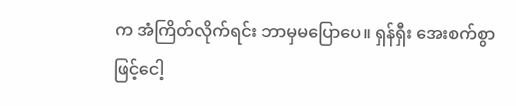က အံကြိတ်လိုက်ရင်း ဘာမှမပြောပေ။ ရှန်ရှီး အေးစက်စွာဖြင့်ငေါ့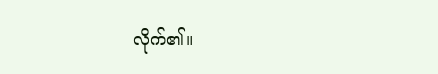လိုက်၏။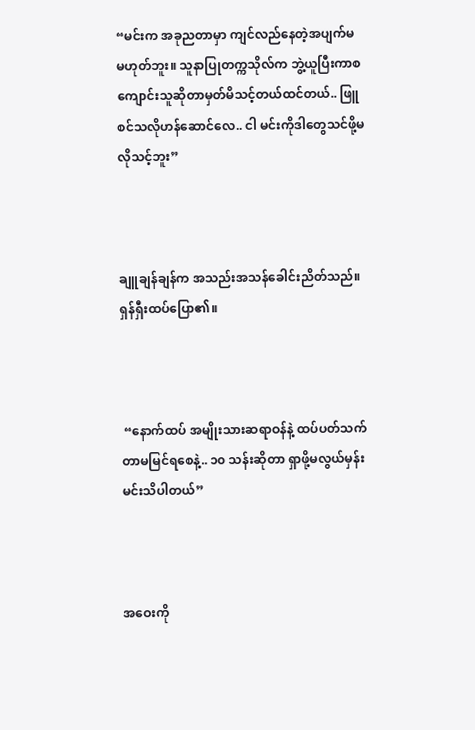“မင်းက အခုညတာမှာ ကျင်လည်နေတဲ့အပျက်မ မဟုတ်ဘူး။ သူနာပြုတက္ကသိုလ်က ဘွဲ့ယူပြီးကာစ ကျောင်းသူဆိုတာမှတ်မိသင့်တယ်ထင်တယ်.. ဖြူစင်သလိုဟန်ဆောင်လေ.. ငါ မင်းကိုဒါတွေသင်ဖို့မလိုသင့်ဘူး”



ချူချန်ချန်က အသည်းအသန်ခေါင်းညိတ်သည်။ ရှန်ရှီးထပ်ပြော၏။



 “နောက်ထပ် အမျိုးသားဆရာဝန်နဲ့ ထပ်ပတ်သက်တာမမြင်ရစေနဲ့.. ၁၀ သန်းဆိုတာ ရှာဖို့မလွယ်မှန်း မင်းသိပါတယ်”



အဝေးကို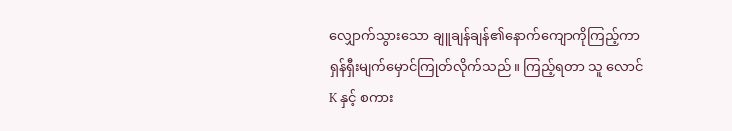လျှောက်သွားသော ချူချန်ချန်၏နောက်ကျောကိုကြည့်ကာ ရှန်ရှီးမျက်မှောင်ကြုတ်လိုက်သည်။ ကြည့်ရတာ သူ လောင်K နှင့် စကား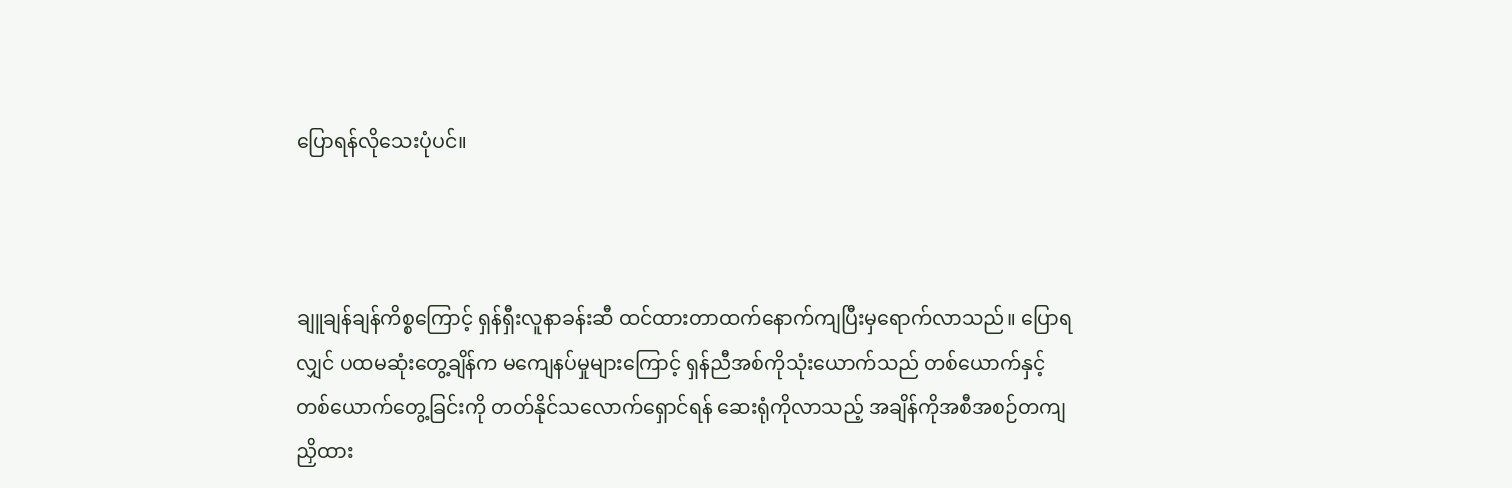ပြောရန်လိုသေးပုံပင်။



ချူချန်ချန်ကိစ္စကြောင့် ရှန်ရှီးလူနာခန်းဆီ ထင်ထားတာထက်နောက်ကျပြီးမှရောက်လာသည်။ ပြောရလျှင် ပထမဆုံးတွေ့ချိန်က မကျေနပ်မှုများကြောင့် ရှန်ညီအစ်ကိုသုံးယောက်သည် တစ်ယောက်နှင့်တစ်ယောက်တွေ့ခြင်းကို တတ်နိုင်သလောက်ရှောင်ရန် ဆေးရုံကိုလာသည့် အချိန်ကိုအစီအစဉ်တကျ ညှိထား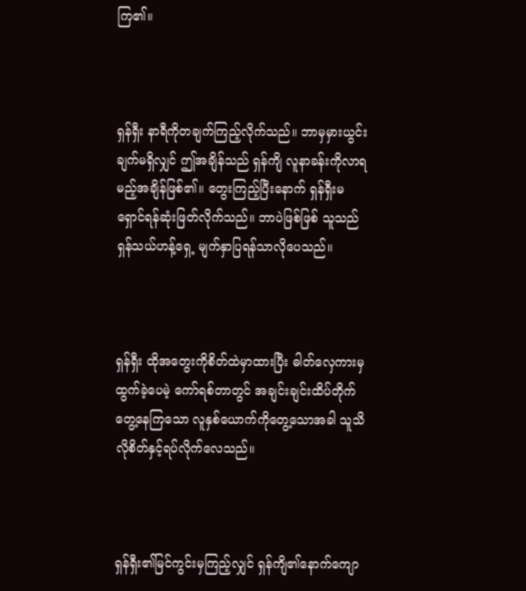ကြ၏။



ရှန်ရှီး နာရီကိုတချက်ကြည့်လိုက်သည်။ ဘာမှမှားယွင်းချက်မရှိလျှင် ဤအချိန်သည် ရှန်ကျိ လူနာခန်းကိုလာရမည့်အချိန်ဖြစ်၏။ တွေးကြည့်ပြီးနောက် ရှန်ရှီးမရှောင်ရန်ဆုံးဖြတ်လိုက်သည်။ ဘာပဲဖြစ်ဖြစ် သူသည် ရှန်သယ်ဟန့်ရှေ့ မျက်နှာပြရန်သာလိုပေသည်။



ရှန်ရှီး ထိုအတွေးကိုစိတ်ထဲမှာထားပြီး ဓါတ်လှေကားမှထွက်ခဲ့ပေမဲ့ ကော်ရစ်တာတွင် အချင်းချင်းထိပ်တိုက်တွေ့နေကြသော လူနှစ်ယောက်ကိုတွေ့သောအခါ သူသိလိုစိတ်နှင့်ရပ်လိုက်လေသည်။



ရှန်ရှီး၏မြင်ကွင်းမှကြည့်လျှင် ရှန်ကျိ၏နောက်ကျော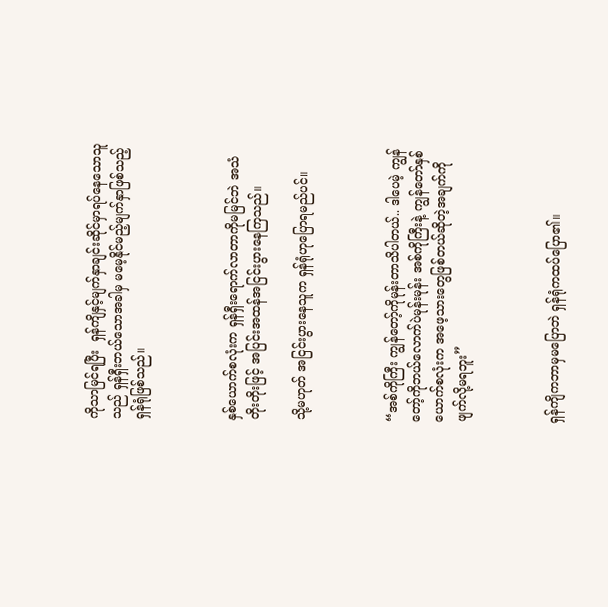ကိုသာမြင်ရပြီး  ရှန်ကျိနှင့်မျက်နှာချင်းဆိုင်မှာရပ်နေသောသူသည် ရှန်ရှီးဘယ်သောအခါမှ မမေ့နိုင်မည့်မျက်နှာဖြစ်သည့် ရှန်ရုံဖြစ်သည်။



နှစ်ယောက်စလုံးက ရှန်ရှီးရောက်လာတာကိုမမြင်ဘဲ အသံတိုးတိုးဖြင့် အပြင်းအထန်အငြင်းပွားနေကြသည်။

သို့မဟုတ် အငြင်းပွားနေသူက ရှန်ရုံဟုပြောရမည်ပင်။



“အစ်ကိုကြီး ကျွန်တော့်ကိုမုန်းတာသိပါတယ်.. ဒါပေမဲ့ ကျွန်တော့်ကိုဘယ်လောက်ပဲမုန်းမုန်း အစ်ကိုကြီးနဲ့ ကျွန်တော်နှစ်ယောက်စလုံးက အဖေ့သားတွေဖြစ်တယ်ဆိုတဲ့အချက်ကို ဖျက်လို့မရဘူး”



ရှန်ကျိကဘာမှမပြောဘဲ ရှန်ရုံကထပ်ပြော၏။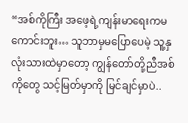“အစ်ကိုကြီး အဖေ့ရဲ့ကျန်းမာရေးကမကောင်းဘူး… သူဘာမှမပြောပေမဲ့ သူ့နှလုံးသားထဲမှာတော့ ကျွန်တော်တို့ညီအစ်ကိုတွေ သင့်မြတ်မှာကို မြင်ချင်မှာပဲ..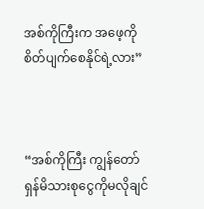အစ်ကိုကြီးက အဖေ့ကိုစိတ်ပျက်စေနိုင်ရဲ့လား”



“အစ်ကိုကြီး ကျွန်တော် ရှန်မိသားစုငွေကိုမလိုချင်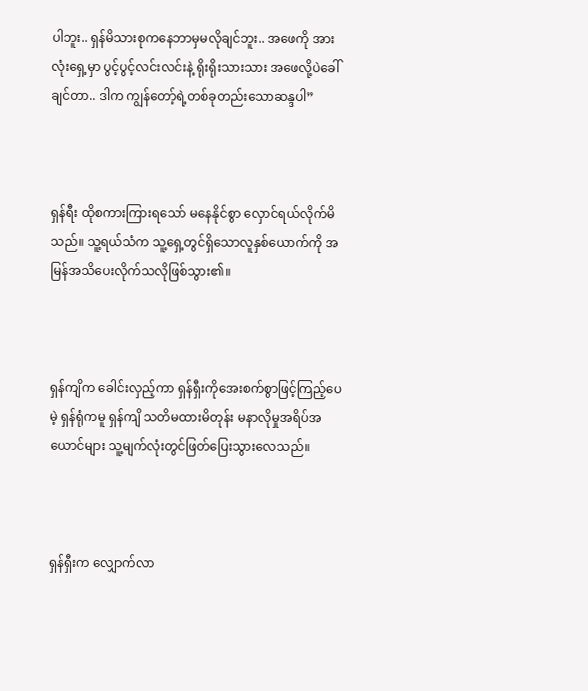ပါဘူး.. ရှန်မိသားစုကနေဘာမှမလိုချင်ဘူး.. အဖေကို အားလုံးရှေ့မှာ ပွင့်ပွင့်လင်းလင်းနဲ့ ရိုးရိုးသားသား အဖေလို့ပဲခေါ်ချင်တာ.. ဒါက ကျွန်တော့်ရဲ့တစ်ခုတည်းသောဆန္ဒပါ”



ရှန်ရီး ထိုစကားကြားရသော် မနေနိုင်စွာ လှောင်ရယ်လိုက်မိသည်။ သူ့ရယ်သံက သူ့ရှေ့တွင်ရှိသောလူနှစ်ယောက်ကို အမြန်အသိပေးလိုက်သလိုဖြစ်သွား၏။



ရှန်ကျိက ခေါင်းလှည့်ကာ ရှန်ရှီးကိုအေးစက်စွာဖြင့်ကြည့်ပေမဲ့ ရှန်ရုံကမူ ရှန်ကျိ သတိမထားမိတုန်း မနာလိုမှုအရိပ်အယောင်များ သူ့မျက်လုံးတွင်ဖြတ်ပြေးသွားလေသည်။



ရှန်ရှီးက လျှောက်လာ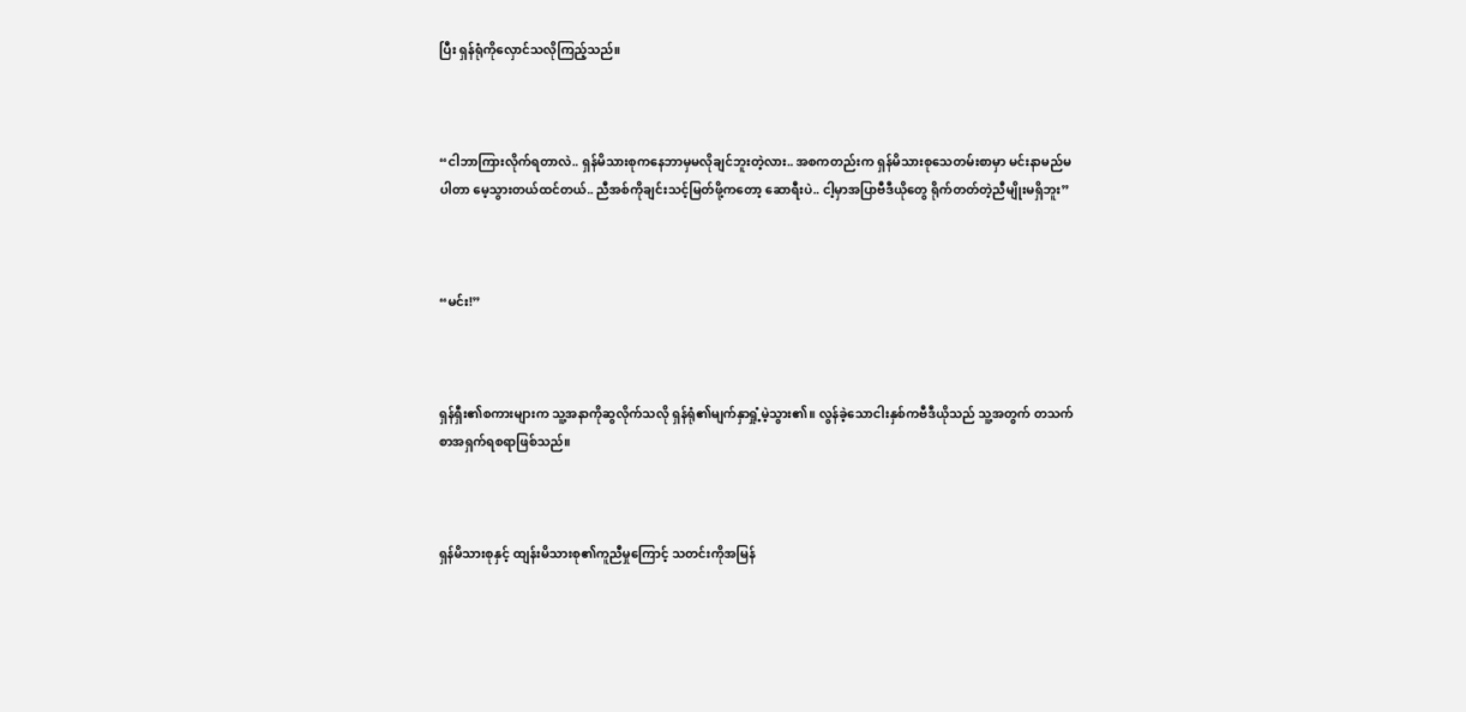ပြီး ရှန်ရုံကိုလှောင်သလိုကြည့်သည်။



“ငါဘာကြားလိုက်ရတာလဲ.. ရှန်မိသားစုကနေဘာမှမလိုချင်ဘူးတဲ့လား.. အစကတည်းက ရှန်မိသားစုသေတမ်းစာမှာ မင်းနာမည်မပါတာ မေ့သွားတယ်ထင်တယ်.. ညီအစ်ကိုချင်းသင့်မြတ်ဖို့ကတော့ ဆောရီးပဲ.. ငါ့မှာအပြာဗီဒီယိုတွေ ရိုက်တတ်တဲ့ညီမျိုးမရှိဘူး”



“မင်း!”



ရှန်ရှီး၏စကားများက သူ့အနာကိုဆွလိုက်သလို ရှန်ရုံ၏မျက်နှာရှုံ့မဲ့သွား၏။ လွန်ခဲ့သောငါးနှစ်ကဗီဒီယိုသည် သူ့အတွက် တသက်စာအရှက်ရစရာဖြစ်သည်။



ရှန်မိသားစုနှင့် ထျန်းမိသားစု၏ကူညီမှုကြောင့် သတင်းကိုအမြန်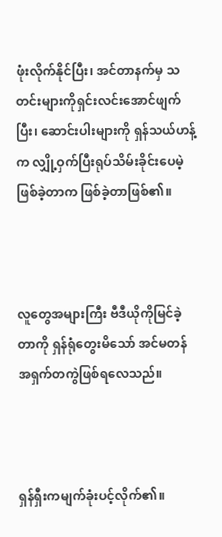ဖုံးလိုက်နိုင်ပြီး၊ အင်တာနက်မှ သတင်းများကိုရှင်းလင်းအောင်ဖျက်ပြီး၊ ဆောင်းပါးများကို ရှန်သယ်ဟန့်က လျှို့ဝှက်ပြီးရုပ်သိမ်းခိုင်းပေမဲ့ ဖြစ်ခဲ့တာက ဖြစ်ခဲ့တာဖြစ်၏။



လူတွေအများကြီး ဗီဒီယိုကိုမြင်ခဲ့တာကို ရှန်ရုံတွေးမိသော် အင်မတန်အရှက်တကွဲဖြစ်ရလေသည်။



ရှန်ရှီးကမျက်ခုံးပင့်လိုက်၏။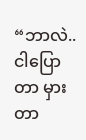“ဘာလဲ.. ငါပြောတာ မှားတာ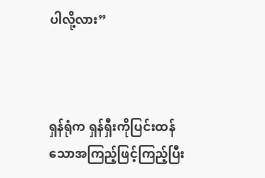ပါလို့လား”



ရှန်ရုံက ရှန်ရှီးကိုပြင်းထန်သောအကြည့်ဖြင့်ကြည့်ပြီး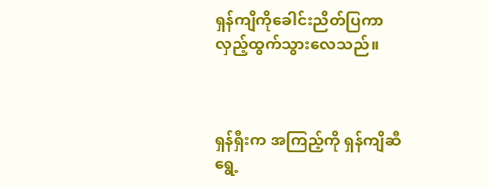ရှန်ကျိကိုခေါင်းညိတ်ပြကာ လှည့်ထွက်သွားလေသည်။



ရှန်ရှီးက အကြည့်ကို ရှန်ကျိဆီရွေ့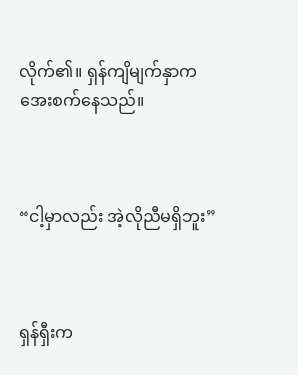လိုက်၏။ ရှန်ကျိမျက်နှာက အေးစက်နေသည်။



“ငါ့မှာလည်း အဲ့လိုညီမရှိဘူး”



ရှန်ရှီးက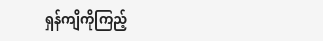ရှန်ကျိကိုကြည့်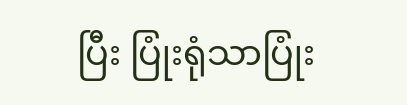ပြီး ပြုံးရုံသာပြုံး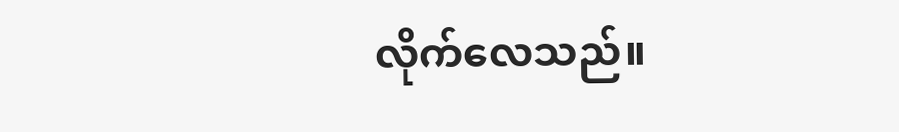လိုက်လေသည်။